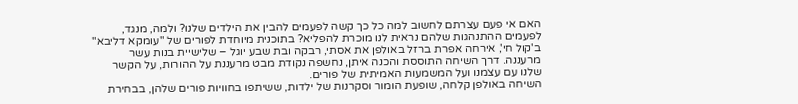האם אי פעם עצרתם לחשוב למה כל כך קשה לפעמים להבין את הילדים שלנו? ולמה, מנגד, לפעמים ההתנהגות שלהם נראית לנו מוכרת להפליא? בתוכנית מיוחדת לפורים של "עומקא דליבא" ב'קול חי', אירחה אפרת ברזל באולפן את אסתי, רבקה ובת שבע יוגל – שלישיית בנות עשר מרעננה. דרך השיחה התוססת והכנה איתן, נחשפה נקודת מבט מרעננת על ההורות, על הקשר שלנו עם עצמנו ועל המשמעות האמיתית של פורים.
השיחה באולפן קלחה, שופעת הומור וסקרנות של ילדות, ששיתפו בחוויות פורים שלהן, בבחירת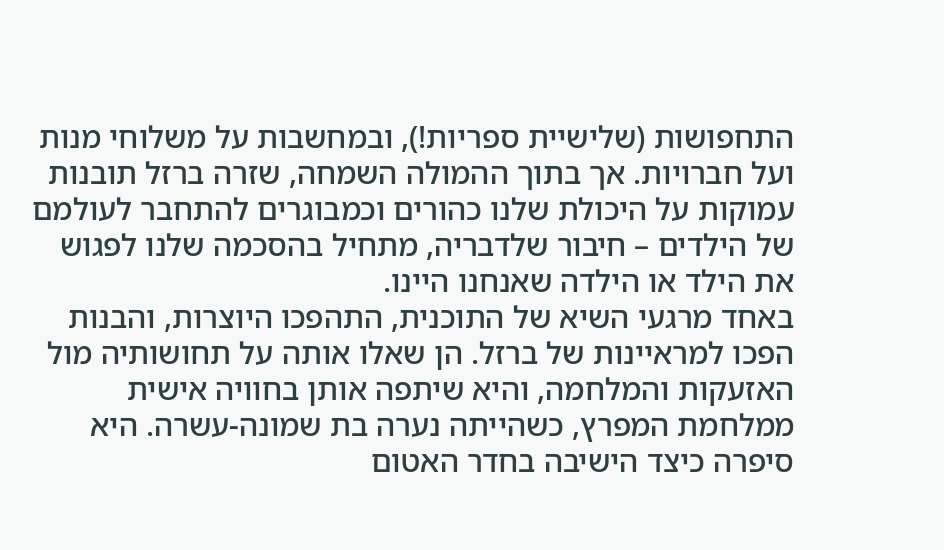התחפושות (שלישיית ספריות!), ובמחשבות על משלוחי מנות ועל חברויות. אך בתוך ההמולה השמחה, שזרה ברזל תובנות עמוקות על היכולת שלנו כהורים וכמבוגרים להתחבר לעולמם של הילדים – חיבור שלדבריה, מתחיל בהסכמה שלנו לפגוש את הילד או הילדה שאנחנו היינו.
באחד מרגעי השיא של התוכנית, התהפכו היוצרות, והבנות הפכו למראיינות של ברזל. הן שאלו אותה על תחושותיה מול האזעקות והמלחמה, והיא שיתפה אותן בחוויה אישית ממלחמת המפרץ, כשהייתה נערה בת שמונה-עשרה. היא סיפרה כיצד הישיבה בחדר האטום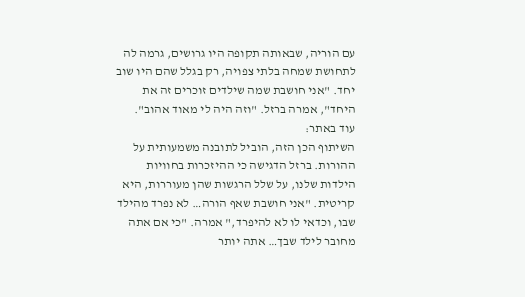עם הוריה, שבאותה תקופה היו גרושים, גרמה לה לתחושת שמחה בלתי צפויה, רק בגלל שהם היו שוב יחד. "אני חושבת שמה שילדים זוכרים זה את היחד", אמרה ברזל. "וזה היה לי מאוד אהוב".
עוד באתר:
השיתוף הכן הזה, הוביל לתובנה משמעותית על ההורות. ברזל הדגישה כי ההיזכרות בחוויות הילדות שלנו, על שלל הרגשות שהן מעוררות, היא קריטית. "אני חושבת שאף הורה… לא נפרד מהילד שבו, וכדאי לו לא להיפרד," אמרה. "כי אם אתה מחובר לילד שבך… אתה יותר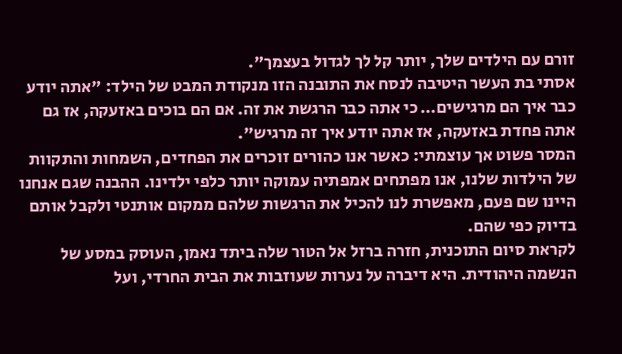זורם עם הילדים שלך, יותר קל לך לגדול בעצמך".
אסתי בת העשר היטיבה לנסח את התובנה הזו מנקודת המבט של הילד: "אתה יודע כבר איך הם מרגישים… כי אתה כבר הרגשת את זה. אם הם בוכים באזעקה, אז גם אתה פחדת באזעקה, אז אתה יודע איך זה מרגיש".
המסר פשוט אך עוצמתי: כאשר אנו כהורים זוכרים את הפחדים, השמחות והתקוות של הילדות שלנו, אנו מפתחים אמפתיה עמוקה יותר כלפי ילדינו. ההבנה שגם אנחנו היינו שם פעם, מאפשרת לנו להכיל את הרגשות שלהם ממקום אותנטי ולקבל אותם בדיוק כפי שהם.
לקראת סיום התוכנית, חזרה ברזל אל הטור שלה ביתד נאמן, העוסק במסע של הנשמה היהודית. היא דיברה על נערות שעוזבות את הבית החרדי, ועל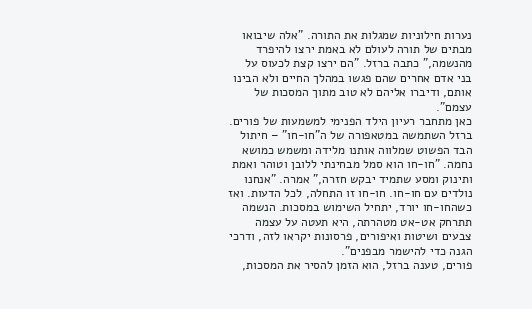נערות חילוניות שמגלות את התורה. "אלה שיבואו מבתים של תורה לעולם לא באמת ירצו להיפרד מהנשמה," כתבה ברזל. "הם ירצו קצת לכעוס על בני אדם אחרים שהם פגשו במהלך החיים ולא הבינו אותם, ודיברו אליהם לא טוב מתוך המסכות של עצמם".
כאן מתחבר רעיון הילד הפנימי למשמעות של פורים. ברזל השתמשה במטאפורה של ה"חו-חו" – חיתול הבד הפשוט שמלווה אותנו מלידה ומשמש כמושא נחמה. "חו-חו הוא סמל מבחינתי ללובן וטוהר ואמת ותינוק ומסע שתמיד יבקש חזרה," אמרה. "אנחנו נולדים עם חו-חו. חו-חו זו התחלה, לכל הדעות. ואז כשהחו-חו יורד, יתחיל השימוש במסכות. הנשמה תתרחק אט-אט מטהרתה, היא תעטה על עצמה צבעים ושיטות ואיפורים, פרסונות יקראו לזה, ודרכי הגנה כדי להישמר מבפנים".
פורים, טענה ברזל, הוא הזמן להסיר את המסכות,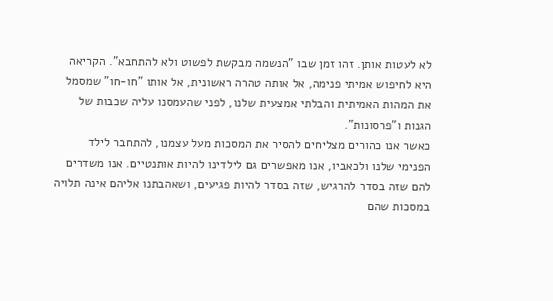לא לעטות אותן. זהו זמן שבו "הנשמה מבקשת לפשוט ולא להתחבא". הקריאה היא לחיפוש אמיתי פנימה, אל אותה טהרה ראשונית, אל אותו "חו-חו" שמסמל את המהות האמיתית והבלתי אמצעית שלנו, לפני שהעמסנו עליה שכבות של הגנות ו"פרסונות".
כאשר אנו כהורים מצליחים להסיר את המסכות מעל עצמנו, להתחבר לילד הפנימי שלנו ולכאביו, אנו מאפשרים גם לילדינו להיות אותנטיים. אנו משדרים להם שזה בסדר להרגיש, שזה בסדר להיות פגיעים, ושאהבתנו אליהם אינה תלויה במסכות שהם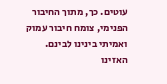עוטים. כך, מתוך החיבור הפנימי, צומח חיבור עמוק ואמיתי בינינו לבינם.
האזינו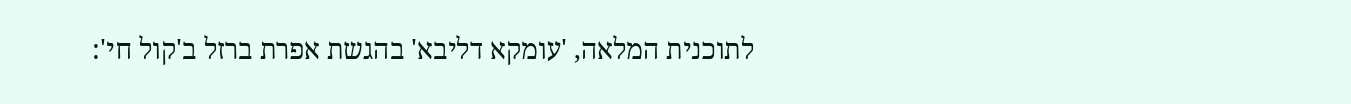לתוכנית המלאה, 'עומקא דליבא' בהגשת אפרת ברזל ב'קול חי':